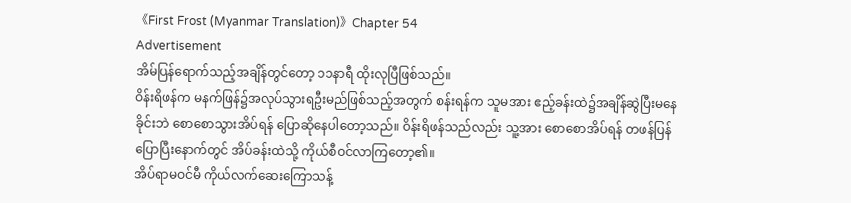《First Frost (Myanmar Translation)》Chapter 54
Advertisement
အိမ်ပြန်ရောက်သည့်အချိန်တွင်တော့ ၁၁နာရီ ထိုးလုပြီဖြစ်သည်။
ဝိန်းရိဖန်က မနက်ဖြန်၌အလုပ်သွားရဦးမည်ဖြစ်သည့်အတွက် စန်းရန်က သူမအား ဧည့်ခန်းထဲ၌အချိန်ဆွဲပြီးမနေခိုင်းဘဲ စောစောသွားအိပ်ရန် ပြောဆိုနေပါတော့သည်။ ဝိန်းရိဖန်သည်လည်း သူ့အား စောစောအိပ်ရန် တဖန်ပြန်ပြောပြီးနောက်တွင် အိပ်ခန်းထဲသို့ ကိုယ်စီဝင်လာကြတော့၏။
အိပ်ရာမဝင်မီ ကိုယ်လက်ဆေးကြောသန့်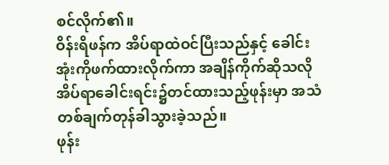စင်လိုက်၏။
ဝိန်းရိဖန်က အိပ်ရာထဲဝင်ပြီးသည်နှင့် ခေါင်းအုံးကိုဖက်ထားလိုက်ကာ အချိန်ကိုက်ဆိုသလို အိပ်ရာခေါင်းရင်း၌တင်ထားသည့်ဖုန်းမှာ အသံတစ်ချက်တုန်ခါသွားခဲ့သည်။
ဖုန်း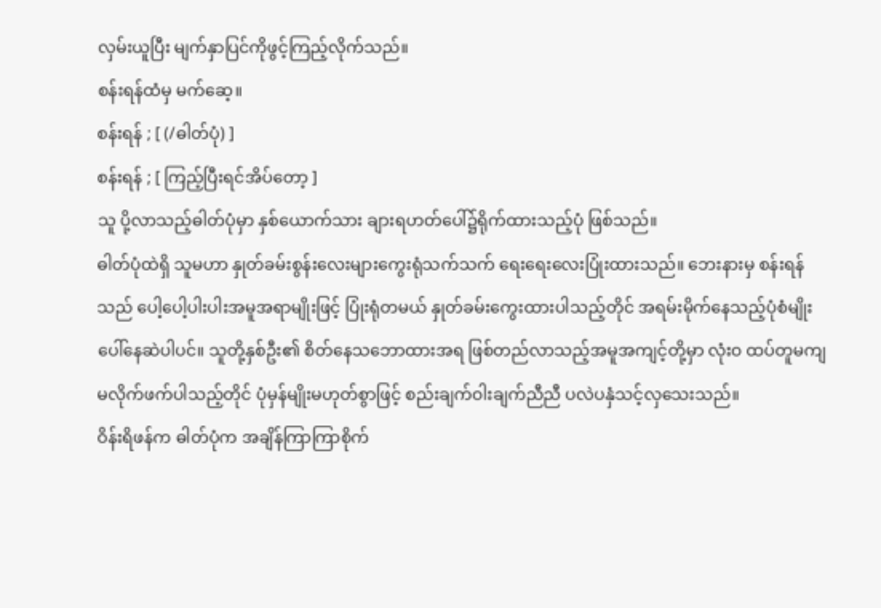လှမ်းယူပြီး မျက်နှာပြင်ကိုဖွင့်ကြည့်လိုက်သည်။
စန်းရန်ထံမှ မက်ဆေ့။
စန်းရန် ; [ (/ဓါတ်ပုံ) ]
စန်းရန် ; [ ကြည့်ပြီးရင်အိပ်တော့ ]
သူ ပို့လာသည့်ဓါတ်ပုံမှာ နှစ်ယောက်သား ချားရဟတ်ပေါ်၌ရိုက်ထားသည့်ပုံ ဖြစ်သည်။
ဓါတ်ပုံထဲရှိ သူမဟာ နှုတ်ခမ်းစွန်းလေးများကွေးရုံသက်သက် ရေးရေးလေးပြုံးထားသည်။ ဘေးနားမှ စန်းရန်သည် ပေါ့ပေါ့ပါးပါးအမူအရာမျိုးဖြင့် ပြုံးရုံတမယ် နှုတ်ခမ်းကွေးထားပါသည့်တိုင် အရမ်းမိုက်နေသည့်ပုံစံမျိုးပေါ်နေဆဲပါပင်။ သူတို့နှစ်ဦး၏ စိတ်နေသဘောထားအရ ဖြစ်တည်လာသည့်အမူအကျင့်တို့မှာ လုံးဝ ထပ်တူမကျ မလိုက်ဖက်ပါသည့်တိုင် ပုံမှန်မျိုးမဟုတ်စွာဖြင့် စည်းချက်ဝါးချက်ညီညီ ပလဲပနှံသင့်လှသေးသည်။
ဝိန်းရိဖန်က ဓါတ်ပုံက အချိန်ကြာကြာစိုက်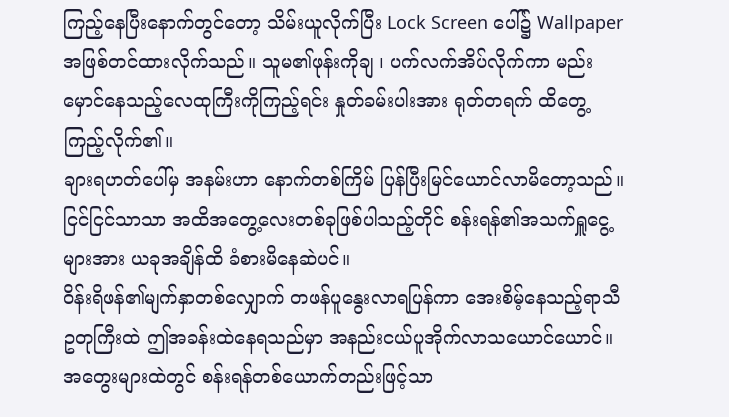ကြည့်နေပြီးနောက်တွင်တော့ သိမ်းယူလိုက်ပြီး Lock Screen ပေါ်၌ Wallpaper အဖြစ်တင်ထားလိုက်သည်။ သူမ၏ဖုန်းကိုချ ၊ ပက်လက်အိပ်လိုက်ကာ မည်းမှောင်နေသည့်လေထုကြီးကိုကြည့်ရင်း နှုတ်ခမ်းပါးအား ရုတ်တရက် ထိတွေ့ကြည့်လိုက်၏။
ချားရဟတ်ပေါ်မှ အနမ်းဟာ နောက်တစ်ကြိမ် ပြန်ပြီးမြင်ယောင်လာမိတော့သည်။
ငြင်ငြင်သာသာ အထိအတွေ့လေးတစ်ခုဖြစ်ပါသည့်တိုင် စန်းရန်၏အသက်ရှူငွေ့များအား ယခုအချိန်ထိ ခံစားမိနေဆဲပင်။
ဝိန်းရိဖန်၏မျက်နှာတစ်လျှောက် တဖန်ပူနွေးလာရပြန်ကာ အေးစိမ့်နေသည့်ရာသီဥတုကြီးထဲ ဤအခန်းထဲနေရသည်မှာ အနည်းငယ်ပူအိုက်လာသယောင်ယောင်။ အတွေးများထဲတွင် စန်းရန်တစ်ယောက်တည်းဖြင့်သာ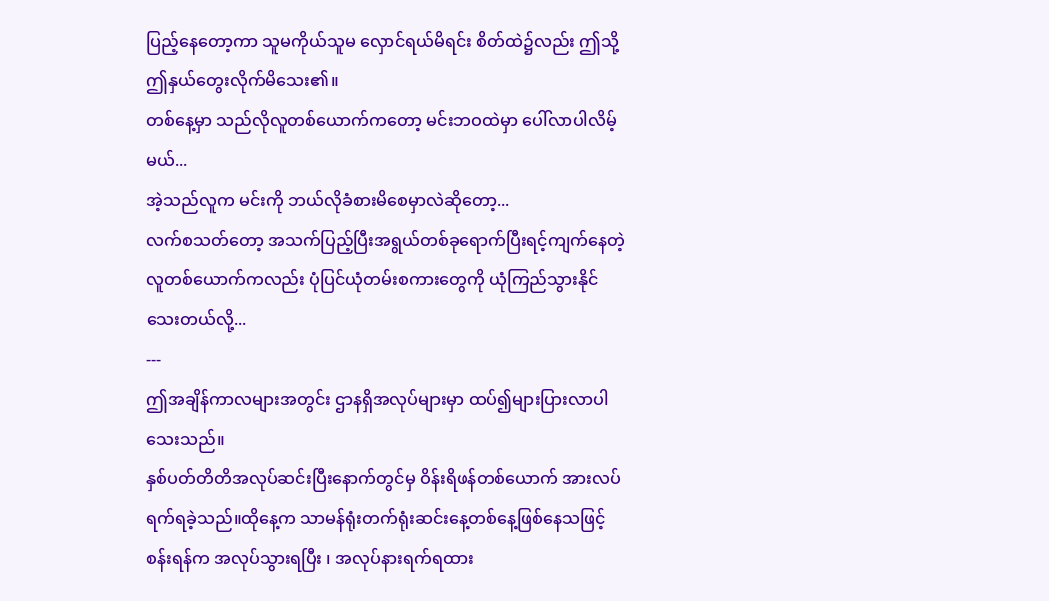ပြည့်နေတော့ကာ သူမကိုယ်သူမ လှောင်ရယ်မိရင်း စိတ်ထဲ၌လည်း ဤသို့ဤနှယ်တွေးလိုက်မိသေး၏။
တစ်နေ့မှာ သည်လိုလူတစ်ယောက်ကတော့ မင်းဘဝထဲမှာ ပေါ်လာပါလိမ့်မယ်...
အဲ့သည်လူက မင်းကို ဘယ်လိုခံစားမိစေမှာလဲဆိုတော့...
လက်စသတ်တော့ အသက်ပြည့်ပြီးအရွယ်တစ်ခုရောက်ပြီးရင့်ကျက်နေတဲ့လူတစ်ယောက်ကလည်း ပုံပြင်ယုံတမ်းစကားတွေကို ယုံကြည်သွားနိုင်သေးတယ်လို့...
---
ဤအချိန်ကာလများအတွင်း ဌာနရှိအလုပ်များမှာ ထပ်၍များပြားလာပါသေးသည်။
နှစ်ပတ်တိတိအလုပ်ဆင်းပြီးနောက်တွင်မှ ဝိန်းရိဖန်တစ်ယောက် အားလပ်ရက်ရခဲ့သည်။ထိုနေ့က သာမန်ရုံးတက်ရုံးဆင်းနေ့တစ်နေ့ဖြစ်နေသဖြင့် စန်းရန်က အလုပ်သွားရပြီး ၊ အလုပ်နားရက်ရထား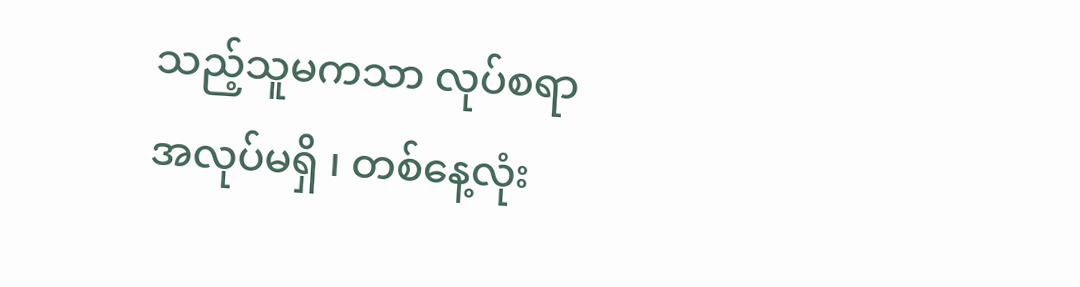သည့်သူမကသာ လုပ်စရာအလုပ်မရှိ ၊ တစ်နေ့လုံး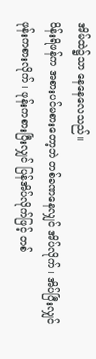အိမ်ထဲ၌သာ နေနေလေသည်။
ဝိန်းရိဖန်က အစားပင်မစားတော့ဘဲ တစ်ခဏနေလျှင် အိပ်လိုက် ၊ အိပ်ပြီးလျှင် ဖုန်းကစားလိုက် ၊ ဖုန်းကစားပြီးလျှင် ပြန်အိပ်လိုက်ဖြင့် တစ်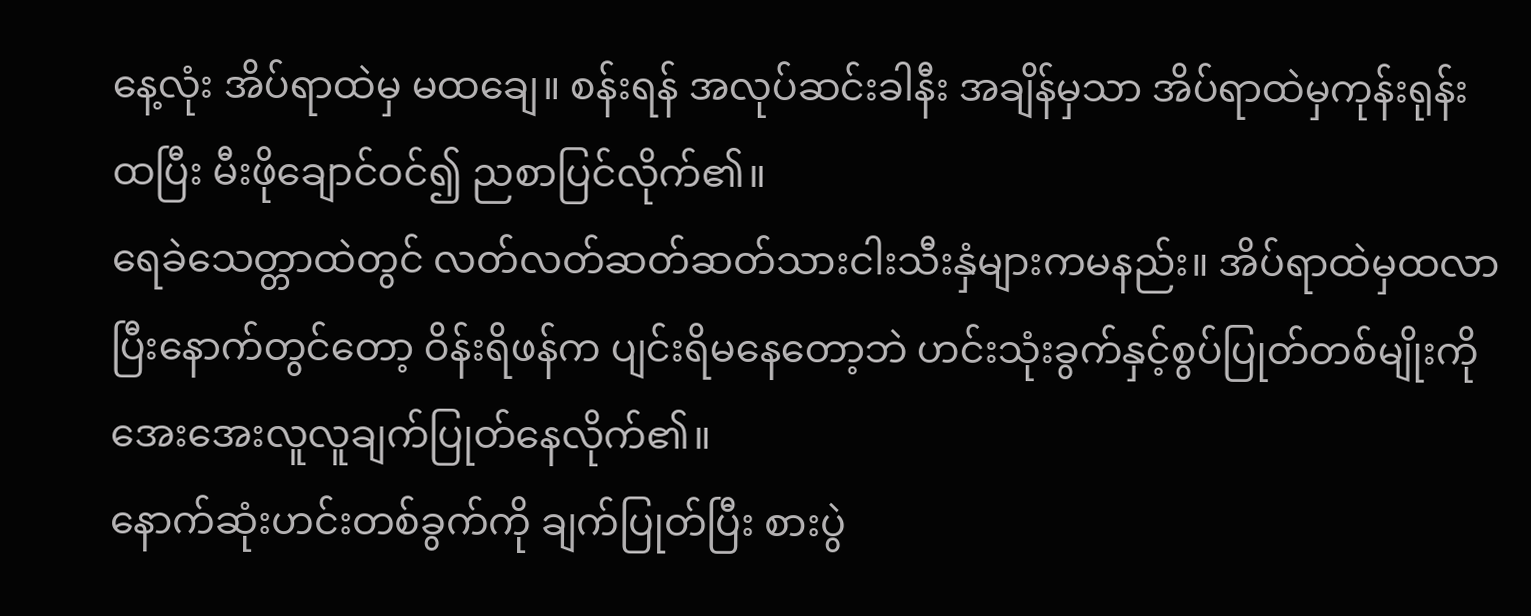နေ့လုံး အိပ်ရာထဲမှ မထချေ။ စန်းရန် အလုပ်ဆင်းခါနီး အချိန်မှသာ အိပ်ရာထဲမှကုန်းရုန်းထပြီး မီးဖိုချောင်ဝင်၍ ညစာပြင်လိုက်၏။
ရေခဲသေတ္တာထဲတွင် လတ်လတ်ဆတ်ဆတ်သားငါးသီးနှံများကမနည်း။ အိပ်ရာထဲမှထလာပြီးနောက်တွင်တော့ ဝိန်းရိဖန်က ပျင်းရိမနေတော့ဘဲ ဟင်းသုံးခွက်နှင့်စွပ်ပြုတ်တစ်မျိုးကို အေးအေးလူလူချက်ပြုတ်နေလိုက်၏။
နောက်ဆုံးဟင်းတစ်ခွက်ကို ချက်ပြုတ်ပြီး စားပွဲ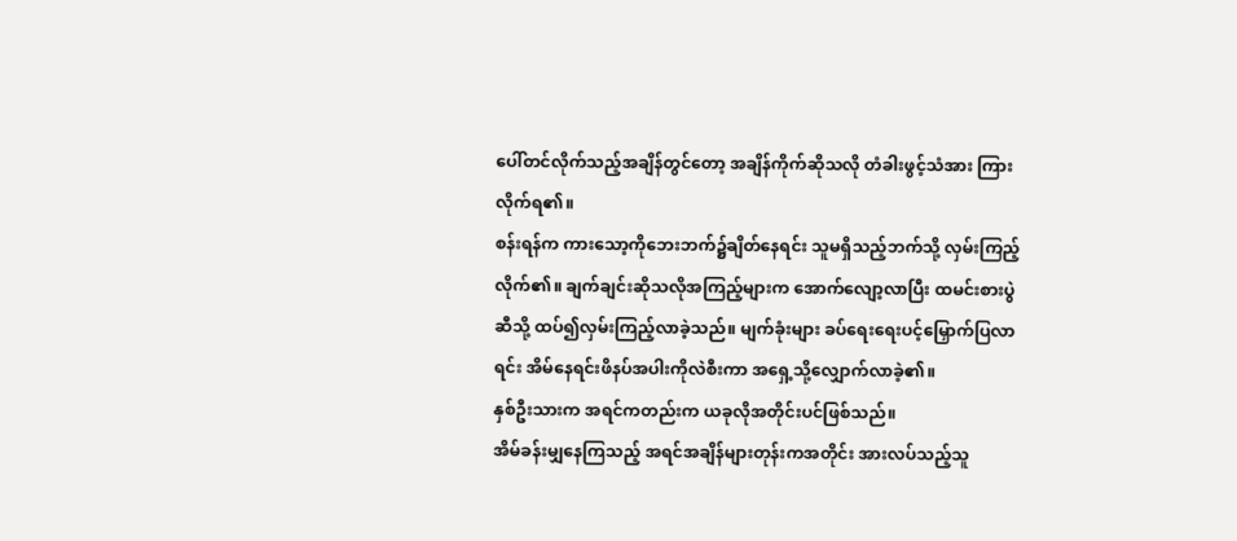ပေါ်တင်လိုက်သည့်အချိန်တွင်တော့ အချိန်ကိုက်ဆိုသလို တံခါးဖွင့်သံအား ကြားလိုက်ရ၏။
စန်းရန်က ကားသော့ကိုဘေးဘက်၌ချိတ်နေရင်း သူမရှိသည့်ဘက်သို့ လှမ်းကြည့်လိုက်၏။ ချက်ချင်းဆိုသလိုအကြည့်များက အောက်လျော့လာပြီး ထမင်းစားပွဲဆီသို့ ထပ်၍လှမ်းကြည့်လာခဲ့သည်။ မျက်ခုံးများ ခပ်ရေးရေးပင့်မြှောက်ပြလာရင်း အိမ်နေရင်းဖိနပ်အပါးကိုလဲစီးကာ အရှေ့သို့လျှောက်လာခဲ့၏။
နှစ်ဦးသားက အရင်ကတည်းက ယခုလိုအတိုင်းပင်ဖြစ်သည်။
အိမ်ခန်းမျှနေကြသည့် အရင်အချိန်များတုန်းကအတိုင်း အားလပ်သည့်သူ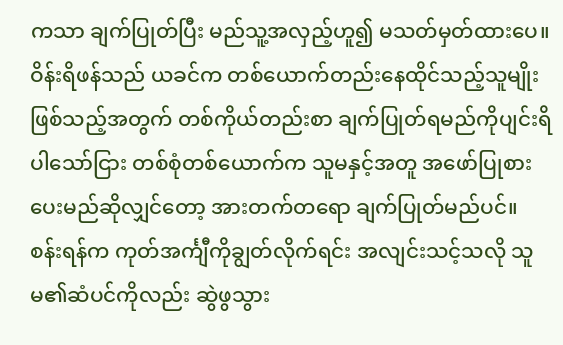ကသာ ချက်ပြုတ်ပြီး မည်သူ့အလှည့်ဟူ၍ မသတ်မှတ်ထားပေ။ ဝိန်းရိဖန်သည် ယခင်က တစ်ယောက်တည်းနေထိုင်သည့်သူမျိုးဖြစ်သည့်အတွက် တစ်ကိုယ်တည်းစာ ချက်ပြုတ်ရမည်ကိုပျင်းရိပါသော်ငြား တစ်စုံတစ်ယောက်က သူမနှင့်အတူ အဖော်ပြုစားပေးမည်ဆိုလျှင်တော့ အားတက်တရော ချက်ပြုတ်မည်ပင်။
စန်းရန်က ကုတ်အင်္ကျီကိုချွတ်လိုက်ရင်း အလျင်းသင့်သလို သူမ၏ဆံပင်ကိုလည်း ဆွဲဖွသွား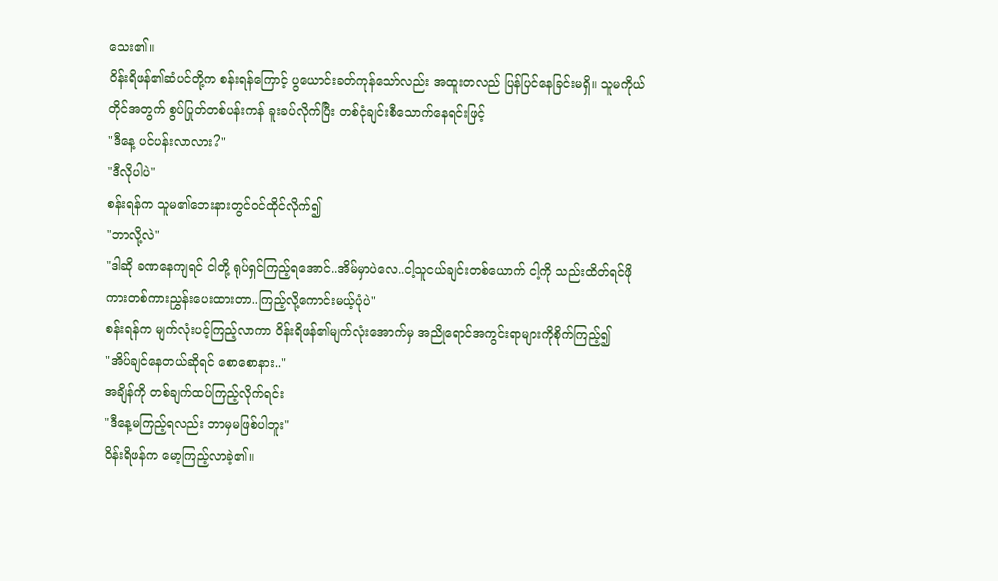သေး၏။
ဝိန်းရိဖန်၏ဆံပင်တို့က စန်းရန်ကြောင့် ပွယောင်းခတ်ကုန်သော်လည်း အထူးတလည် ပြန်ပြင်နေခြင်းမရှိ။ သူမကိုယ်တိုင်အတွက် စွပ်ပြုတ်တစ်ပန်းကန် ခူးခပ်လိုက်ပြီး တစ်ငုံချင်းစီသောက်နေရင်းဖြင့်
"ဒီနေ့ ပင်ပန်းလာလား?"
"ဒီလိုပါပဲ"
စန်းရန်က သူမ၏ဘေးနားတွင်ဝင်ထိုင်လိုက်၍
"ဘာလို့လဲ"
"ဒါဆို ခဏနေကျရင် ငါတို့ ရုပ်ရှင်ကြည့်ရအောင်..အိမ်မှာပဲလေ..ငါ့သူငယ်ချင်းတစ်ယောက် ငါ့ကို သည်းထိတ်ရင်ဖိုကားတစ်ကားညွှန်းပေးထားတာ..ကြည့်လို့ကောင်းမယ့်ပုံပဲ"
စန်းရန်က မျက်လုံးပင့်ကြည့်လာကာ ဝိန်းရိဖန်၏မျက်လုံးအောက်မှ အညိုရောင်အကွင်းရာများကိုစိုက်ကြည့်၍
"အိပ်ချင်နေတယ်ဆိုရင် စောစောနား.."
အချိန်ကို တစ်ချက်ထပ်ကြည့်လိုက်ရင်း
"ဒီနေ့မကြည့်ရလည်း ဘာမှမဖြစ်ပါဘူး"
ဝိန်းရိဖန်က မော့ကြည့်လာခဲ့၏။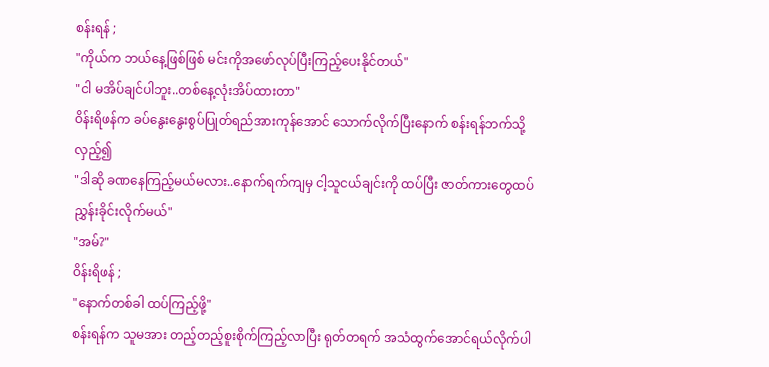စန်းရန် ;
"ကိုယ်က ဘယ်နေ့ဖြစ်ဖြစ် မင်းကိုအဖော်လုပ်ပြီးကြည့်ပေးနိုင်တယ်"
"ငါ မအိပ်ချင်ပါဘူး..တစ်နေ့လုံးအိပ်ထားတာ"
ဝိန်းရိဖန်က ခပ်နွေးနွေးစွပ်ပြုတ်ရည်အားကုန်အောင် သောက်လိုက်ပြီးနောက် စန်းရန်ဘက်သို့လှည့်၍
"ဒါဆို ခဏနေကြည့်မယ်မလား..နောက်ရက်ကျမှ ငါ့သူငယ်ချင်းကို ထပ်ပြီး ဇာတ်ကားတွေထပ်ညွှန်းခိုင်းလိုက်မယ်"
"အမ်?"
ဝိန်းရိဖန် ;
"နောက်တစ်ခါ ထပ်ကြည့်ဖို့"
စန်းရန်က သူမအား တည့်တည့်စူးစိုက်ကြည့်လာပြီး ရုတ်တရက် အသံထွက်အောင်ရယ်လိုက်ပါ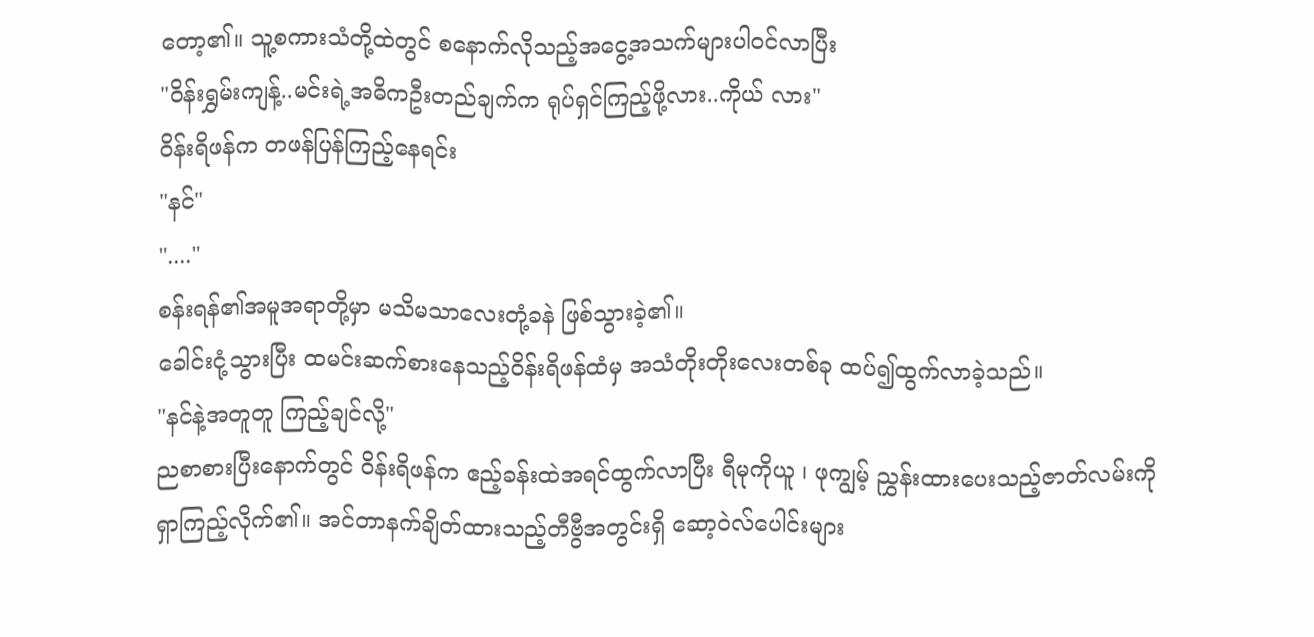တော့၏။ သူ့စကားသံတို့ထဲတွင် စနောက်လိုသည့်အငွေ့အသက်များပါဝင်လာပြီး
"ဝိန်းရွှမ်းကျန့်..မင်းရဲ့အဓိကဦးတည်ချက်က ရုပ်ရှင်ကြည့်ဖို့လား..ကိုယ် လား"
ဝိန်းရိဖန်က တဖန်ပြန်ကြည့်နေရင်း
"နင်"
"...."
စန်းရန်၏အမူအရာတို့မှာ မသိမသာလေးတုံ့ခနဲ ဖြစ်သွားခဲ့၏။
ခေါင်းငုံ့သွားပြီး ထမင်းဆက်စားနေသည့်ဝိန်းရိဖန်ထံမှ အသံတိုးတိုးလေးတစ်ခု ထပ်၍ထွက်လာခဲ့သည်။
"နင်နဲ့အတူတူ ကြည့်ချင်လို့"
ညစာစားပြီးနောက်တွင် ဝိန်းရိဖန်က ဧည့်ခန်းထဲအရင်ထွက်လာပြီး ရီမုကိုယူ ၊ ဖုကျွမ့် ညွှန်းထားပေးသည့်ဇာတ်လမ်းကို ရှာကြည့်လိုက်၏။ အင်တာနက်ချိတ်ထားသည့်တီဗွီအတွင်းရှိ ဆော့ဝဲလ်ပေါင်းများ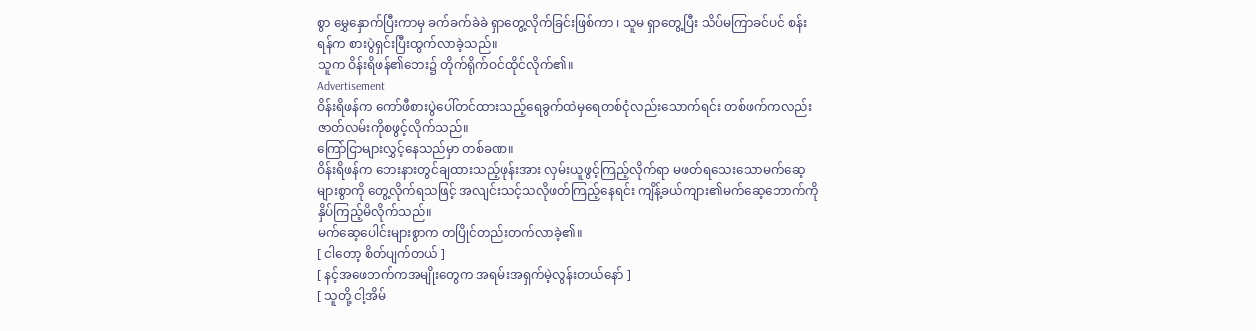စွာ မွှေနှောက်ပြီးကာမှ ခက်ခက်ခဲခဲ ရှာတွေ့လိုက်ခြင်းဖြစ်ကာ ၊ သူမ ရှာတွေ့ပြီး သိပ်မကြာခင်ပင် စန်းရန်က စားပွဲရှင်းပြီးထွက်လာခဲ့သည်။
သူက ဝိန်းရိဖန်၏ဘေး၌ တိုက်ရိုက်ဝင်ထိုင်လိုက်၏။
Advertisement
ဝိန်းရိဖန်က ကော်ဖီစားပွဲပေါ်တင်ထားသည့်ရေခွက်ထဲမှရေတစ်ငုံလည်းသောက်ရင်း တစ်ဖက်ကလည်း ဇာတ်လမ်းကိုစဖွင့်လိုက်သည်။
ကြော်ငြာများလွှင့်နေသည်မှာ တစ်ခဏ။
ဝိန်းရိဖန်က ဘေးနားတွင်ချထားသည့်ဖုန်းအား လှမ်းယူဖွင့်ကြည့်လိုက်ရာ မဖတ်ရသေးသောမက်ဆေ့များစွာကို တွေ့လိုက်ရသဖြင့် အလျင်းသင့်သလိုဖတ်ကြည့်နေရင်း ကျိန့်ခယ်ကျား၏မက်ဆေ့ဘောက်ကို နှိပ်ကြည့်မိလိုက်သည်။
မက်ဆေ့ပေါင်းများစွာက တပြိုင်တည်းတက်လာခဲ့၏။
[ ငါတော့ စိတ်ပျက်တယ် ]
[ နင့်အဖေဘက်ကအမျိုးတွေက အရမ်းအရှက်မဲ့လွန်းတယ်နော် ]
[ သူတို့ ငါ့အိမ်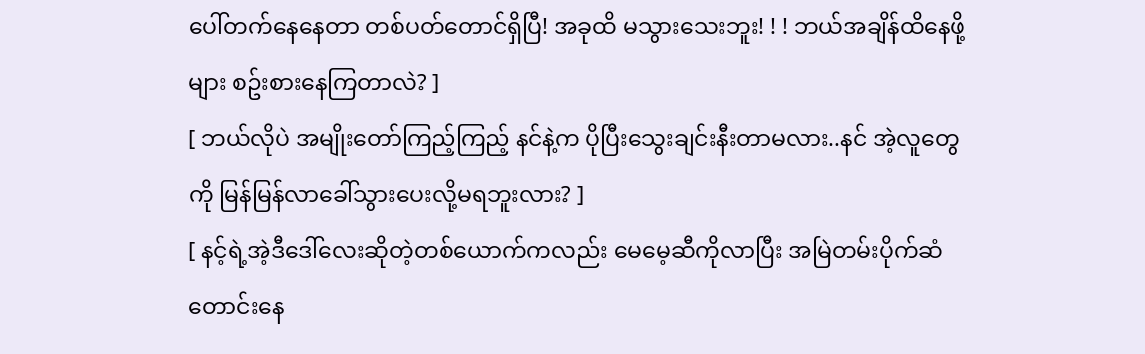ပေါ်တက်နေနေတာ တစ်ပတ်တောင်ရှိပြီ! အခုထိ မသွားသေးဘူး! ! ! ဘယ်အချိန်ထိနေဖို့များ စဥ်းစားနေကြတာလဲ? ]
[ ဘယ်လိုပဲ အမျိုးတော်ကြည့်ကြည့် နင်နဲ့က ပိုပြီးသွေးချင်းနီးတာမလား..နင် အဲ့လူတွေကို မြန်မြန်လာခေါ်သွားပေးလို့မရဘူးလား? ]
[ နင့်ရဲ့အဲ့ဒီဒေါ်လေးဆိုတဲ့တစ်ယောက်ကလည်း မေမေ့ဆီကိုလာပြီး အမြဲတမ်းပိုက်ဆံတောင်းနေ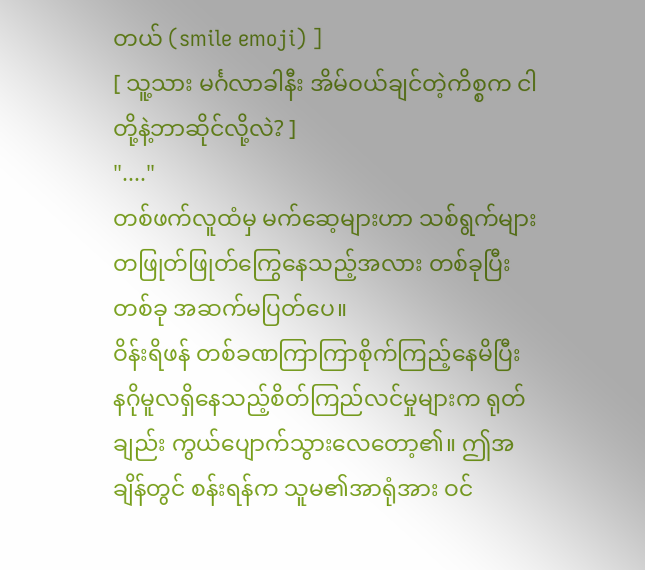တယ် (smile emoji) ]
[ သူ့သား မင်္ဂလာခါနီး အိမ်ဝယ်ချင်တဲ့ကိစ္စက ငါတို့နဲ့ဘာဆိုင်လို့လဲ? ]
"...."
တစ်ဖက်လူထံမှ မက်ဆေ့များဟာ သစ်ရွက်များတဖြုတ်ဖြုတ်ကြွေနေသည့်အလား တစ်ခုပြီးတစ်ခု အဆက်မပြတ်ပေ။
ဝိန်းရိဖန် တစ်ခဏကြာကြာစိုက်ကြည့်နေမိပြီး နဂိုမူလရှိနေသည့်စိတ်ကြည်လင်မှုများက ရုတ်ချည်း ကွယ်ပျောက်သွားလေတော့၏။ ဤအချိန်တွင် စန်းရန်က သူမ၏အာရုံအား ဝင်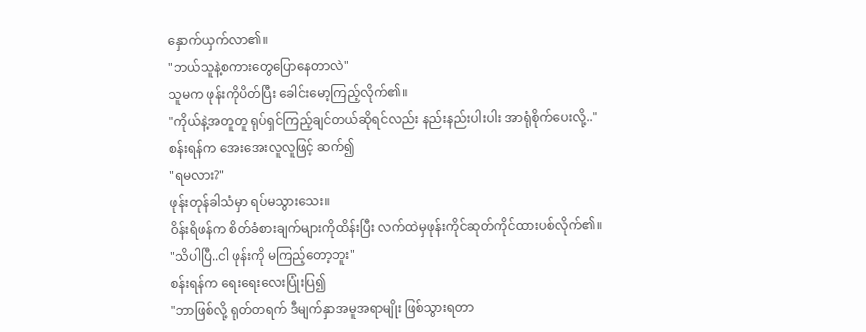နှောက်ယှက်လာ၏။
"ဘယ်သူနဲ့စကားတွေပြောနေတာလဲ"
သူမက ဖုန်းကိုပိတ်ပြီး ခေါင်းမော့ကြည့်လိုက်၏။
"ကိုယ်နဲ့အတူတူ ရုပ်ရှင်ကြည့်ချင်တယ်ဆိုရင်လည်း နည်းနည်းပါးပါး အာရုံစိုက်ပေးလို့.."
စန်းရန်က အေးအေးလူလူဖြင့် ဆက်၍
"ရမလား?"
ဖုန်းတုန်ခါသံမှာ ရပ်မသွားသေး။
ဝိန်းရိဖန်က စိတ်ခံစားချက်များကိုထိန်းပြီး လက်ထဲမှဖုန်းကိုင်ဆုတ်ကိုင်ထားပစ်လိုက်၏။
"သိပါပြီ..ငါ ဖုန်းကို မကြည့်တော့ဘူး"
စန်းရန်က ရေးရေးလေးပြုံးပြ၍
"ဘာဖြစ်လို့ ရုတ်တရက် ဒီမျက်နှာအမူအရာမျိုး ဖြစ်သွားရတာ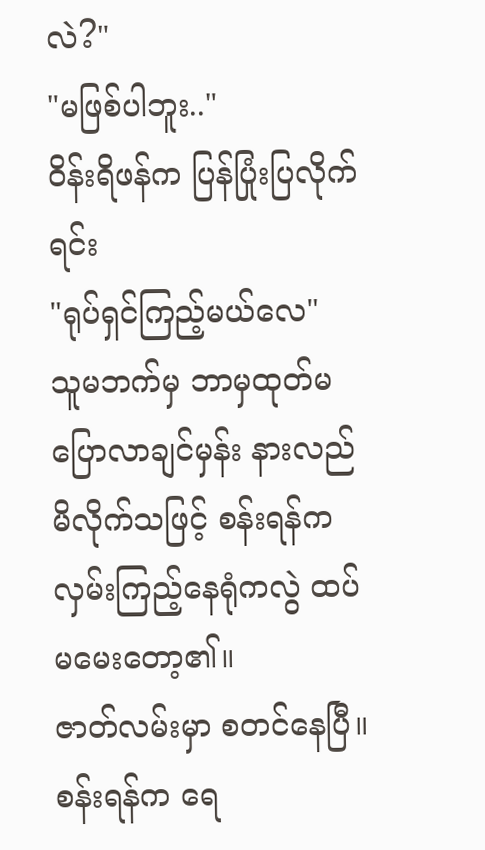လဲ?"
"မဖြစ်ပါဘူး.."
ဝိန်းရိဖန်က ပြန်ပြုံးပြလိုက်ရင်း
"ရုပ်ရှင်ကြည့်မယ်လေ"
သူမဘက်မှ ဘာမှထုတ်မပြောလာချင်မှန်း နားလည်မိလိုက်သဖြင့် စန်းရန်က လှမ်းကြည့်နေရုံကလွဲ ထပ်မမေးတော့၏။
ဇာတ်လမ်းမှာ စတင်နေပြီ။
စန်းရန်က ရေ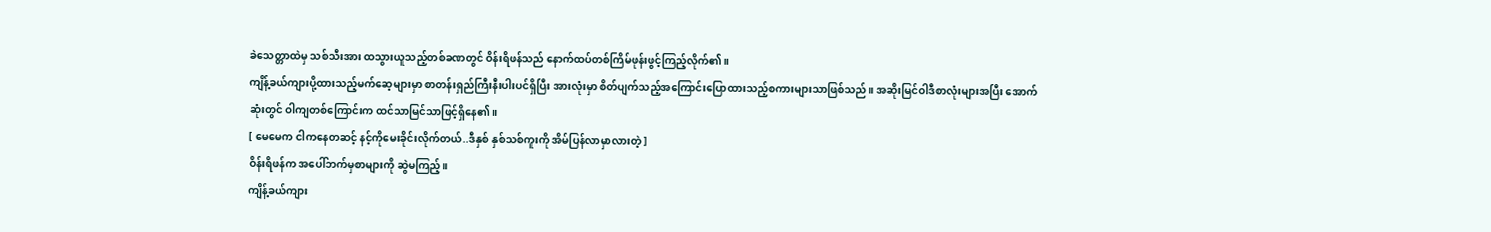ခဲသေတ္တာထဲမှ သစ်သီးအား ထသွားယူသည့်တစ်ခဏတွင် ဝိန်းရိဖန်သည် နောက်ထပ်တစ်ကြိမ်ဖုန်းဖွင့်ကြည့်လိုက်၏။
ကျိန့်ခယ်ကျားပို့ထားသည့်မက်ဆေ့များမှာ စာတန်းရှည်ကြီးနီးပါးပင်ရှိပြီး အားလုံးမှာ စိတ်ပျက်သည့်အကြောင်းပြောထားသည့်စကားများသာဖြစ်သည်။ အဆိုးမြင်ဝါဒီစာလုံးများအပြီး အောက်ဆုံးတွင် ဝါကျတစ်ကြောင်းက ထင်သာမြင်သာဖြင့်ရှိနေ၏။
[ မေမေက ငါကနေတဆင့် နင့်ကိုမေးခိုင်းလိုက်တယ်..ဒီနှစ် နှစ်သစ်ကူးကို အိမ်ပြန်လာမှာလားတဲ့ ]
ဝိန်းရိဖန်က အပေါ်ဘက်မှစာများကို ဆွဲမကြည့်။
ကျိန့်ခယ်ကျား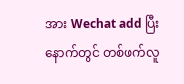အား Wechat add ပြီးနောက်တွင် တစ်ဖက်လူ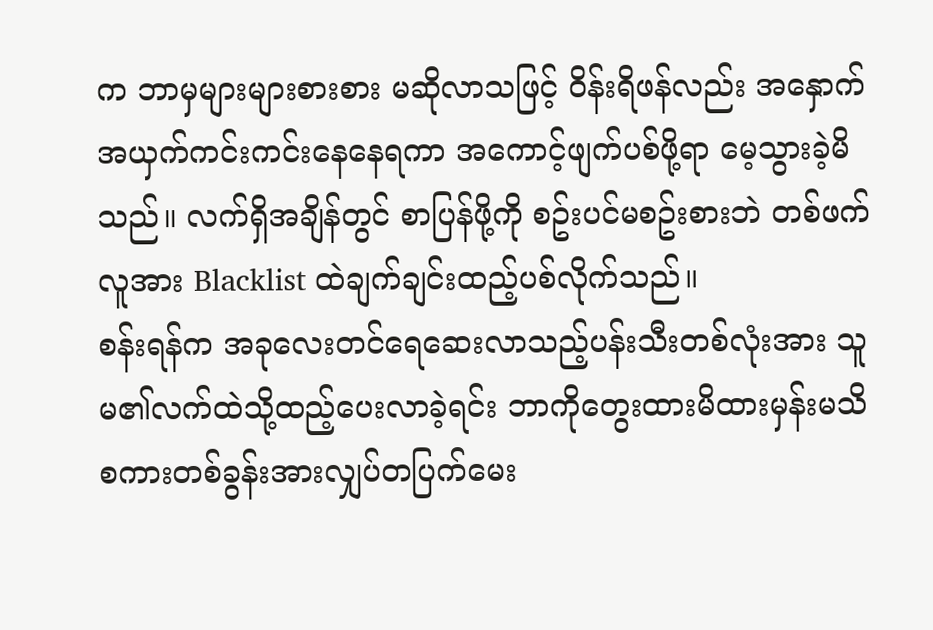က ဘာမှများများစားစား မဆိုလာသဖြင့် ဝိန်းရိဖန်လည်း အနှောက်အယှက်ကင်းကင်းနေနေရကာ အကောင့်ဖျက်ပစ်ဖို့ရာ မေ့သွားခဲ့မိသည်။ လက်ရှိအချိန်တွင် စာပြန်ဖို့ကို စဥ်းပင်မစဥ်းစားဘဲ တစ်ဖက်လူအား Blacklist ထဲချက်ချင်းထည့်ပစ်လိုက်သည်။
စန်းရန်က အခုလေးတင်ရေဆေးလာသည့်ပန်းသီးတစ်လုံးအား သူမ၏လက်ထဲသို့ထည့်ပေးလာခဲ့ရင်း ဘာကိုတွေးထားမိထားမှန်းမသိ စကားတစ်ခွန်းအားလျှပ်တပြက်မေး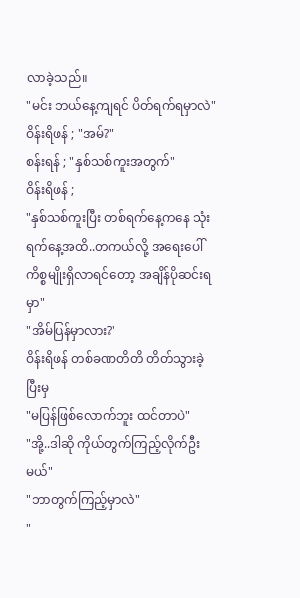လာခဲ့သည်။
"မင်း ဘယ်နေ့ကျရင် ပိတ်ရက်ရမှာလဲ"
ဝိန်းရိဖန် ; "အမ်?"
စန်းရန် ; "နှစ်သစ်ကူးအတွက်"
ဝိန်းရိဖန် ;
"နှစ်သစ်ကူးပြီး တစ်ရက်နေ့ကနေ သုံးရက်နေ့အထိ..တကယ်လို့ အရေးပေါ်ကိစ္စမျိုးရှိလာရင်တော့ အချိန်ပိုဆင်းရမှာ"
"အိမ်ပြန်မှာလား?'
ဝိန်းရိဖန် တစ်ခဏတိတိ တိတ်သွားခဲ့ပြီးမှ
"မပြန်ဖြစ်လောက်ဘူး ထင်တာပဲ"
"အို့..ဒါဆို ကိုယ်တွက်ကြည့်လိုက်ဦးမယ်"
"ဘာတွက်ကြည့်မှာလဲ"
"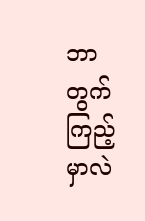ဘာတွက်ကြည့်မှာလဲ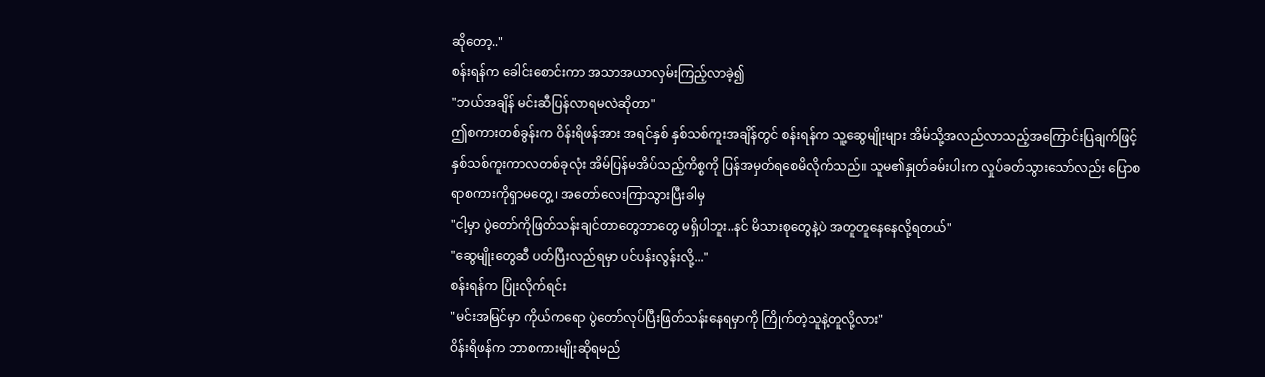ဆိုတော့.."
စန်းရန်က ခေါင်းစောင်းကာ အသာအယာလှမ်းကြည့်လာခဲ့၍
"ဘယ်အချိန် မင်းဆီပြန်လာရမလဲဆိုတာ"
ဤစကားတစ်ခွန်းက ဝိန်းရိဖန်အား အရင်နှစ် နှစ်သစ်ကူးအချိန်တွင် စန်းရန်က သူ့ဆွေမျိုးများ အိမ်သို့အလည်လာသည့်အကြောင်းပြချက်ဖြင့် နှစ်သစ်ကူးကာလတစ်ခုလုံး အိမ်ပြန်မအိပ်သည့်ကိစ္စကို ပြန်အမှတ်ရစေမိလိုက်သည်။ သူမ၏နှုတ်ခမ်းပါးက လှုပ်ခတ်သွားသော်လည်း ပြောစရာစကားကိုရှာမတွေ့ ၊ အတော်လေးကြာသွားပြီးခါမှ
"ငါ့မှာ ပွဲတော်ကိုဖြတ်သန်းချင်တာတွေဘာတွေ မရှိပါဘူး..နင် မိသားစုတွေနဲ့ပဲ အတူတူနေနေလို့ရတယ်"
"ဆွေမျိုးတွေဆီ ပတ်ပြီးလည်ရမှာ ပင်ပန်းလွန်းလို့..."
စန်းရန်က ပြုံးလိုက်ရင်း
"မင်းအမြင်မှာ ကိုယ်ကရော ပွဲတော်လုပ်ပြီးဖြတ်သန်းနေရမှာကို ကြိုက်တဲ့သူနဲ့တူလို့လား"
ဝိန်းရိဖန်က ဘာစကားမျိုးဆိုရမည်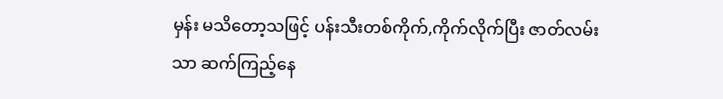မှန်း မသိတော့သဖြင့် ပန်းသီးတစ်ကိုက်,ကိုက်လိုက်ပြီး ဇာတ်လမ်းသာ ဆက်ကြည့်နေ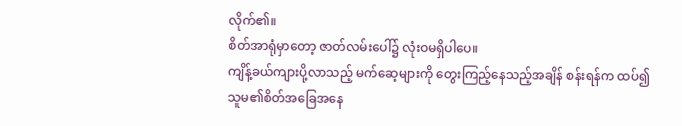လိုက်၏။
စိတ်အာရုံမှာတော့ ဇာတ်လမ်းပေါ်၌ လုံးဝမရှိပါပေ။
ကျိန့်ခယ်ကျားပို့လာသည့် မက်ဆေ့များကို တွေးကြည့်နေသည့်အချိန် စန်းရန်က ထပ်၍ သူမ၏စိတ်အခြေအနေ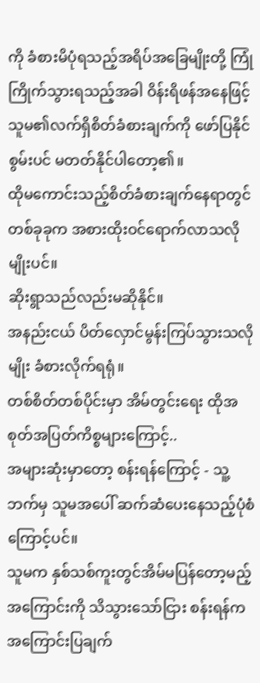ကို ခံစားမိပုံရသည့်အရိပ်အခြေမျိုးတို့ ကြုံကြိုက်သွားရသည့်အခါ ဝိန်းရိဖန်အနေဖြင့် သူမ၏လက်ရှိစိတ်ခံစားချက်ကို ဖော်ပြနိုင်စွမ်းပင် မတတ်နိုင်ပါတော့၏။
ထိုမကောင်းသည့်စိတ်ခံစားချက်နေရာတွင် တစ်ခုခုက အစားထိုးဝင်ရောက်လာသလိုမျိုးပင်။
ဆိုးရွာသည်လည်းမဆိုနိုင်။
အနည်းငယ် ပိတ်လှောင်မွန်းကြပ်သွားသလိုမျိုး ခံစားလိုက်ရရုံ။
တစ်စိတ်တစ်ပိုင်းမှာ အိမ်တွင်းရေး ထိုအစုတ်အပြတ်ကိစ္စများကြောင့်..
အများဆုံးမှာတော့ စန်းရန်ကြောင့် - သူ့ဘက်မှ သူမအပေါ် ဆက်ဆံပေးနေသည့်ပုံစံကြောင့်ပင်။
သူမက နှစ်သစ်ကူးတွင်အိမ်မပြန်တော့မည့်အကြောင်းကို သိသွားသော်ငြား စန်းရန်က အကြောင်းပြချက်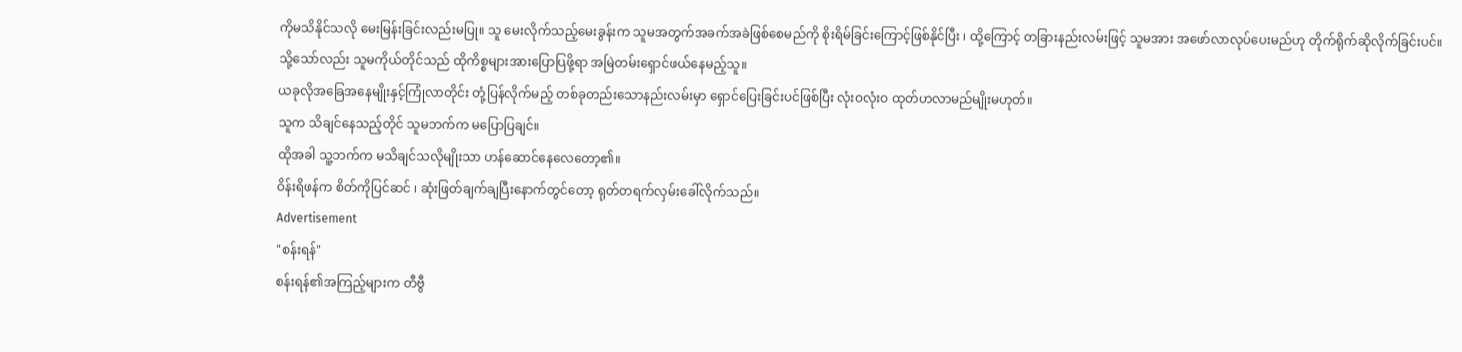ကိုမသိနိုင်သလို မေးမြန်းခြင်းလည်းမပြု။ သူ မေးလိုက်သည့်မေးခွန်းက သူမအတွက်အခက်အခဲဖြစ်စေမည်ကို စိုးရိမ်ခြင်းကြောင့်ဖြစ်နိုင်ပြီး ၊ ထို့ကြောင့် တခြားနည်းလမ်းဖြင့် သူမအား အဖော်လာလုပ်ပေးမည်ဟု တိုက်ရိုက်ဆိုလိုက်ခြင်းပင်။
သို့သော်လည်း သူမကိုယ်တိုင်သည် ထိုကိစ္စများအားပြောပြဖို့ရာ အမြဲတမ်းရှောင်ဖယ်နေမည့်သူ။
ယခုလိုအခြေအနေမျိုးနှင့်ကြုံလာတိုင်း တုံ့ပြန်လိုက်မည့် တစ်ခုတည်းသောနည်းလမ်းမှာ ရှောင်ပြေးခြင်းပင်ဖြစ်ပြီး လုံးဝလုံးဝ ထုတ်ဟလာမည်မျိုးမဟုတ်။
သူက သိချင်နေသည့်တိုင် သူမဘက်က မပြောပြချင်။
ထိုအခါ သူ့ဘက်က မသိချင်သလိုမျိုးသာ ဟန်ဆောင်နေလေတော့၏။
ဝိန်းရိဖန်က စိတ်ကိုပြင်ဆင် ၊ ဆုံးဖြတ်ချက်ချပြီးနောက်တွင်တော့ ရုတ်တရက်လှမ်းခေါ်လိုက်သည်။
Advertisement
"စန်းရန်"
စန်းရန်၏အကြည့်များက တီဗွီ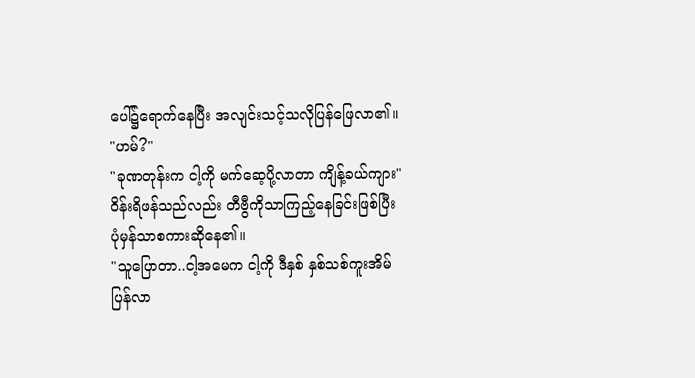ပေါ်၌ရောက်နေပြီး အလျင်းသင့်သလိုပြန်ဖြေလာ၏။
"ဟမ်?"
"ခုဏတုန်းက ငါ့ကို မက်ဆေ့ပို့လာတာ ကျိန့်ခယ်ကျား"
ဝိန်းရိဖန်သည်လည်း တီဗွီကိုသာကြည့်နေခြင်းဖြစ်ပြီး ပုံမှန်သာစကားဆိုနေ၏။
"သူပြောတာ..ငါ့အမေက ငါ့ကို ဒီနှစ် နှစ်သစ်ကူးအိမ်ပြန်လာ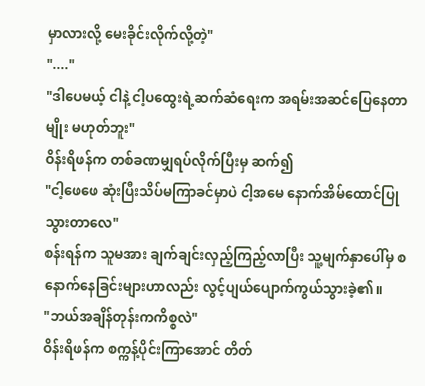မှာလားလို့ မေးခိုင်းလိုက်လို့တဲ့"
"...."
"ဒါပေမယ့် ငါနဲ့ ငါ့ပထွေးရဲ့ဆက်ဆံရေးက အရမ်းအဆင်ပြေနေတာမျိုး မဟုတ်ဘူး"
ဝိန်းရိဖန်က တစ်ခဏမျှရပ်လိုက်ပြီးမှ ဆက်၍
"ငါ့ဖေဖေ ဆုံးပြီးသိပ်မကြာခင်မှာပဲ ငါ့အမေ နောက်အိမ်ထောင်ပြုသွားတာလေ"
စန်းရန်က သူမအား ချက်ချင်းလှည့်ကြည့်လာပြီး သူ့မျက်နှာပေါ်မှ စနောက်နေခြင်းများဟာလည်း လွင့်ပျယ်ပျောက်ကွယ်သွားခဲ့၏။
"ဘယ်အချိန်တုန်းကကိစ္စလဲ"
ဝိန်းရိဖန်က စက္ကန့်ပိုင်းကြာအောင် တိတ်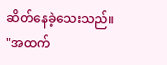ဆိတ်နေခဲ့သေးသည်။
"အထက်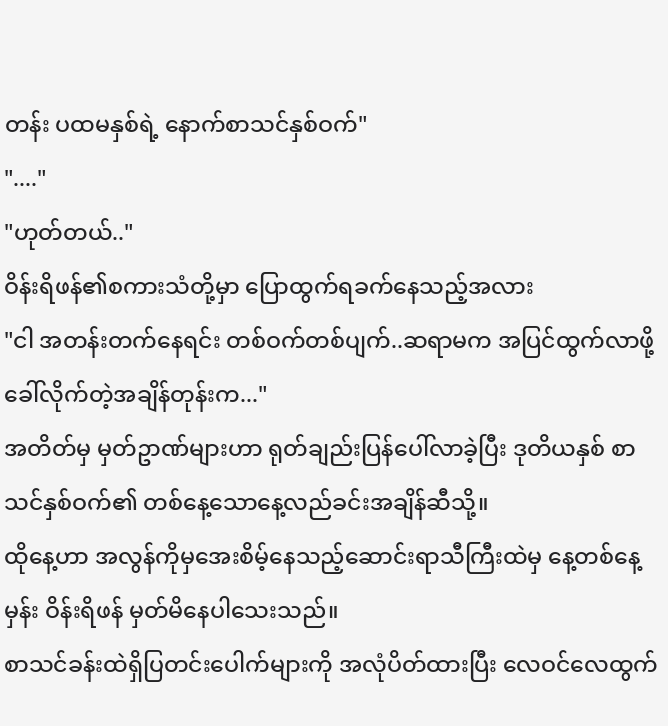တန်း ပထမနှစ်ရဲ့ နောက်စာသင်နှစ်ဝက်"
"...."
"ဟုတ်တယ်.."
ဝိန်းရိဖန်၏စကားသံတို့မှာ ပြောထွက်ရခက်နေသည့်အလား
"ငါ အတန်းတက်နေရင်း တစ်ဝက်တစ်ပျက်..ဆရာမက အပြင်ထွက်လာဖို့ ခေါ်လိုက်တဲ့အချိန်တုန်းက..."
အတိတ်မှ မှတ်ဥာဏ်များဟာ ရုတ်ချည်းပြန်ပေါ်လာခဲ့ပြီး ဒုတိယနှစ် စာသင်နှစ်ဝက်၏ တစ်နေ့သောနေ့လည်ခင်းအချိန်ဆီသို့။
ထိုနေ့ဟာ အလွန်ကိုမှအေးစိမ့်နေသည့်ဆောင်းရာသီကြီးထဲမှ နေ့တစ်နေ့မှန်း ဝိန်းရိဖန် မှတ်မိနေပါသေးသည်။
စာသင်ခန်းထဲရှိပြတင်းပေါက်များကို အလုံပိတ်ထားပြီး လေဝင်လေထွက်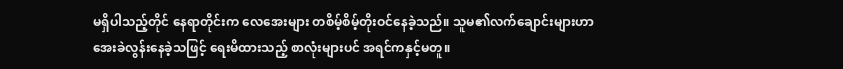မရှိပါသည့်တိုင် နေရာတိုင်းက လေအေးများ တစိမ့်စိမ့်တိုးဝင်နေခဲ့သည်။ သူမ၏လက်ချောင်းများဟာ အေးခဲလွန်းနေခဲ့သဖြင့် ရေးမိထားသည့် စာလုံးများပင် အရင်ကနှင့်မတူ။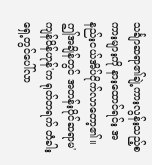သင်္ချာဆရာ၏ချဲ့ကားလွန်းသည့်စကားများကို နားထောင်ရင်း အနည်းငယ်အိပ်ငိုက်လာတော့၏။
ဤအချိန်တွင် အတန်းပိုင်ဆရာမ'ကျန်ဝိန်ဟုန်'က ရုတ်တရက် တံခါးရှေ့တွင်ပေါ်လာ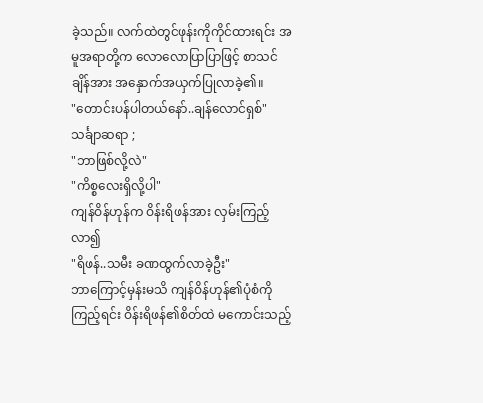ခဲ့သည်။ လက်ထဲတွင်ဖုန်းကိုကိုင်ထားရင်း အမူအရာတို့က လောလောပြာပြာဖြင့် စာသင်ချိန်အား အနှောက်အယှက်ပြုလာခဲ့၏။
"တောင်းပန်ပါတယ်နော်..ချန်လောင်ရှစ်"
သင်္ချာဆရာ ;
"ဘာဖြစ်လို့လဲ"
"ကိစ္စလေးရှိလို့ပါ"
ကျန်ဝိန်ဟုန်က ဝိန်းရိဖန်အား လှမ်းကြည့်လာ၍
"ရိဖန်..သမီး ခဏထွက်လာခဲ့ဦး"
ဘာကြောင့်မှန်းမသိ ကျန်ဝိန်ဟုန်၏ပုံစံကိုကြည့်ရင်း ဝိန်းရိဖန်၏စိတ်ထဲ မကောင်းသည့်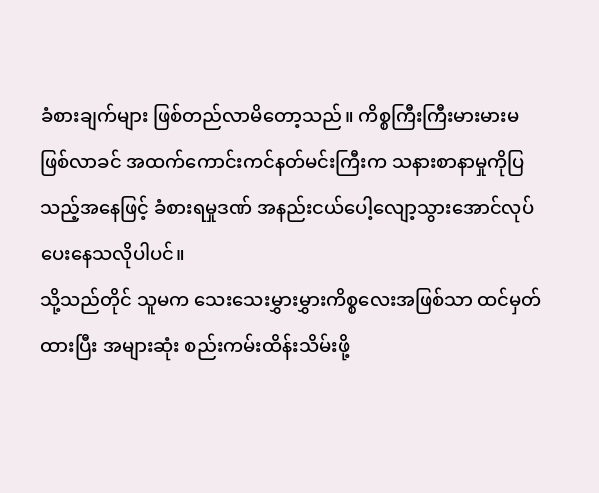ခံစားချက်များ ဖြစ်တည်လာမိတော့သည်။ ကိစ္စကြီးကြီးမားမားမဖြစ်လာခင် အထက်ကောင်းကင်နတ်မင်းကြီးက သနားစာနာမှုကိုပြသည့်အနေဖြင့် ခံစားရမှုဒဏ် အနည်းငယ်ပေါ့လျော့သွားအောင်လုပ်ပေးနေသလိုပါပင်။
သို့သည်တိုင် သူမက သေးသေးမွှားမွှားကိစ္စလေးအဖြစ်သာ ထင်မှတ်ထားပြီး အများဆုံး စည်းကမ်းထိန်းသိမ်းဖို့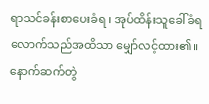ရာသင်ခန်းစာပေးခံရ ၊ အုပ်ထိန်းသူခေါ်ခံရလောက်သည်အထိသာ မျှော်လင့်ထား၏။ နောက်ဆက်တွဲ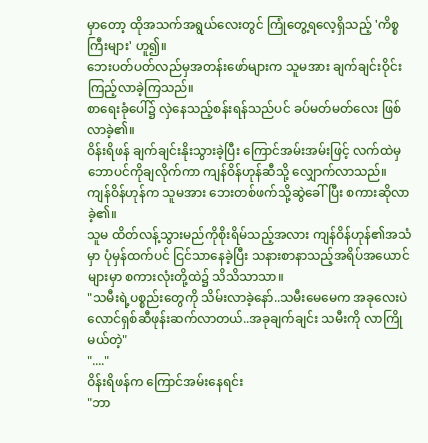မှာတော့ ထိုအသက်အရွယ်လေးတွင် ကြုံတွေ့ရလေ့ရှိသည့် 'ကိစ္စကြီးများ' ဟူ၍။
ဘေးပတ်ပတ်လည်မှအတန်းဖော်များက သူမအား ချက်ချင်းဝိုင်းကြည့်လာခဲ့ကြသည်။
စာရေးခုံပေါ်၌ လှဲနေသည့်စန်းရန်သည်ပင် ခပ်မတ်မတ်လေး ဖြစ်လာခဲ့၏။
ဝိန်းရိဖန် ချက်ချင်းနိုးသွားခဲ့ပြီး ကြောင်အမ်းအမ်းဖြင့် လက်ထဲမှဘောပင်ကိုချလိုက်ကာ ကျန်ဝိန်ဟုန်ဆီသို့ လျှောက်လာသည်။
ကျန်ဝိန်ဟုန်က သူမအား ဘေးတစ်ဖက်သို့ဆွဲခေါ်ပြီး စကားဆိုလာခဲ့၏။
သူမ ထိတ်လန့်သွားမည်ကိုစိုးရိမ်သည့်အလား ကျန်ဝိန်ဟုန်၏အသံမှာ ပုံမှန်ထက်ပင် ငြင်သာနေခဲ့ပြီး သနားစာနာသည့်အရိပ်အယောင်များမှာ စကားလုံးတို့ထဲ၌ သိသိသာသာ။
"သမီးရဲ့ပစ္စည်းတွေကို သိမ်းလာခဲ့နော်..သမီးမေမေက အခုလေးပဲ လောင်ရှစ်ဆီဖုန်းဆက်လာတယ်..အခုချက်ချင်း သမီးကို လာကြိုမယ်တဲ့"
"...."
ဝိန်းရိဖန်က ကြောင်အမ်းနေရင်း
"ဘာ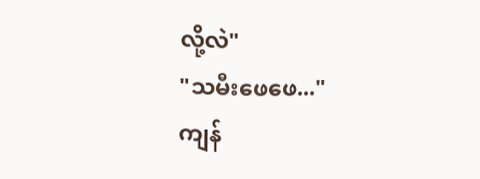လို့လဲ"
"သမီးဖေဖေ..."
ကျန်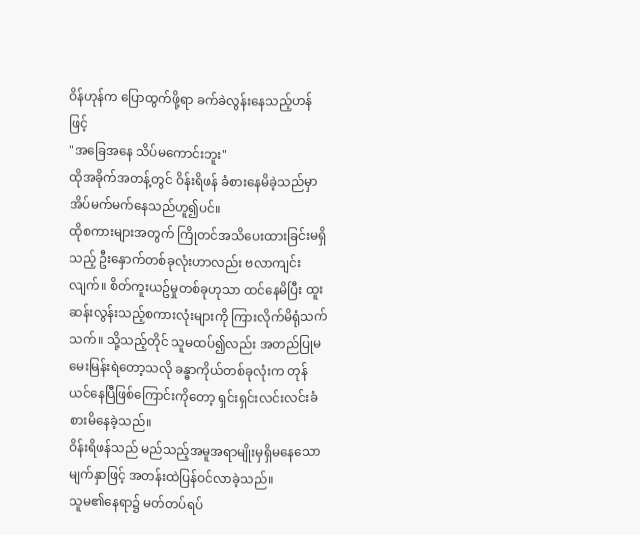ဝိန်ဟုန်က ပြောထွက်ဖို့ရာ ခက်ခဲလွန်းနေသည့်ဟန်ဖြင့်
"အခြေအနေ သိပ်မကောင်းဘူး"
ထိုအခိုက်အတန့်တွင် ဝိန်းရိဖန် ခံစားနေမိခဲ့သည်မှာ အိပ်မက်မက်နေသည်ဟူ၍ပင်။
ထိုစကားများအတွက် ကြိုတင်အသိပေးထားခြင်းမရှိသည့် ဦးနှောက်တစ်ခုလုံးဟာလည်း ဗလာကျင်းလျက်။ စိတ်ကူးယဥ်မှုတစ်ခုဟုသာ ထင်နေမိပြီး ထူးဆန်းလွန်းသည့်စကားလုံးများကို ကြားလိုက်မိရုံသက်သက်။ သို့သည့်တိုင် သူမထပ်၍လည်း အတည်ပြုမမေးမြန်းရဲတော့သလို ခန္ဓာကိုယ်တစ်ခုလုံးက တုန်ယင်နေပြီဖြစ်ကြောင်းကိုတော့ ရှင်းရှင်းလင်းလင်းခံစားမိနေခဲ့သည်။
ဝိန်းရိဖန်သည် မည်သည့်အမူအရာမျိုးမှရှိမနေသောမျက်နှာဖြင့် အတန်းထဲပြန်ဝင်လာခဲ့သည်။
သူမ၏နေရာ၌ မတ်တပ်ရပ်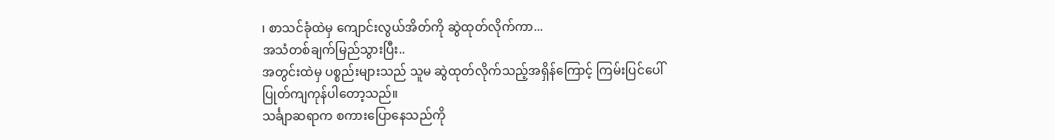၊ စာသင်ခုံထဲမှ ကျောင်းလွယ်အိတ်ကို ဆွဲထုတ်လိုက်ကာ...
အသံတစ်ချက်မြည်သွားပြီး..
အတွင်းထဲမှ ပစ္စည်းများသည် သူမ ဆွဲထုတ်လိုက်သည့်အရှိန်ကြောင့် ကြမ်းပြင်ပေါ်ပြုတ်ကျကုန်ပါတော့သည်။
သင်္ချာဆရာက စကားပြောနေသည်ကို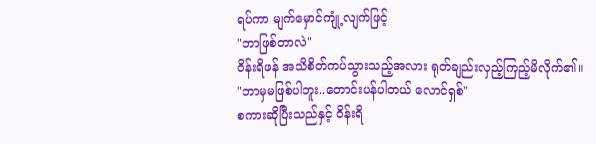ရပ်ကာ မျက်မှောင်ကျုံ့လျက်ဖြင့်
"ဘာဖြစ်တာလဲ"
ဝိန်းရိဖန် အသိစိတ်ကပ်သွားသည့်အလား ရုတ်ချည်းလှည့်ကြည့်မိလိုက်၏။
"ဘာမှမဖြစ်ပါဘူး..တောင်းပန်ပါတယ် လောင်ရှစ်"
စကားဆိုပြီးသည်နှင့် ဝိန်းရိ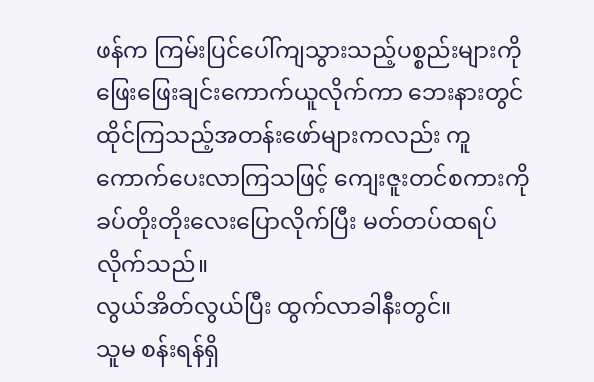ဖန်က ကြမ်းပြင်ပေါ်ကျသွားသည့်ပစ္စည်းများကို ဖြေးဖြေးချင်းကောက်ယူလိုက်ကာ ဘေးနားတွင်ထိုင်ကြသည့်အတန်းဖော်များကလည်း ကူကောက်ပေးလာကြသဖြင့် ကျေးဇူးတင်စကားကိုခပ်တိုးတိုးလေးပြောလိုက်ပြီး မတ်တပ်ထရပ်လိုက်သည်။
လွယ်အိတ်လွယ်ပြီး ထွက်လာခါနီးတွင်။
သူမ စန်းရန်ရှိ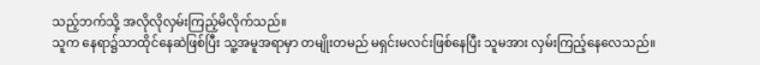သည့်ဘက်သို့ အလိုလိုလှမ်းကြည့်မိလိုက်သည်။
သူက နေရာ၌သာထိုင်နေဆဲဖြစ်ပြီး သူ့အမူအရာမှာ တမျိုးတမည် မရှင်းမလင်းဖြစ်နေပြီး သူမအား လှမ်းကြည့်နေလေသည်။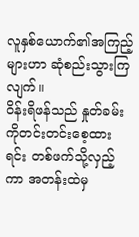လူနှစ်ယောက်၏အကြည့်များဟာ ဆုံစည်းသွားကြလျက်။
ဝိန်းရိဖန်သည် နှုတ်ခမ်းကိုတင်းတင်းစေ့ထားရင်း တစ်ဖက်သို့လှည့်ကာ အတန်းထဲမှ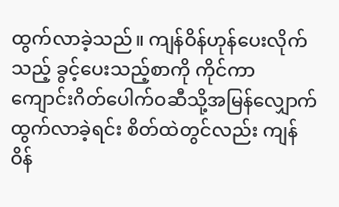ထွက်လာခဲ့သည်။ ကျန်ဝိန်ဟုန်ပေးလိုက်သည့် ခွင့်ပေးသည့်စာကို ကိုင်ကာ ကျောင်းဂိတ်ပေါက်ဝဆီသို့အမြန်လျှောက်ထွက်လာခဲ့ရင်း စိတ်ထဲတွင်လည်း ကျန်ဝိန်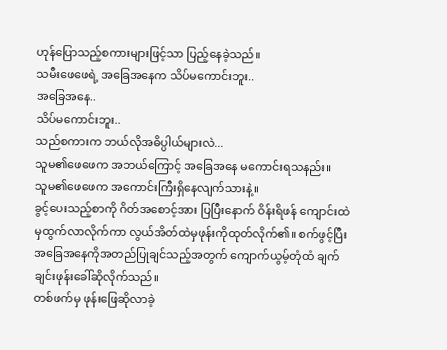ဟုန်ပြောသည့်စကားများဖြင့်သာ ပြည့်နေခဲ့သည်။
သမီးဖေဖေရဲ့ အခြေအနေက သိပ်မကောင်းဘူး..
အခြေအနေ..
သိပ်မကောင်းဘူး..
သည်စကားက ဘယ်လိုအဓိပ္ပါယ်များလဲ...
သူမ၏ဖေဖေက အဘယ်ကြောင့် အခြေအနေ မကောင်းရသနည်း။
သူမ၏ဖေဖေက အကောင်းကြီးရှိနေလျက်သားနဲ့။
ခွင့်ပေးသည့်စာကို ဂိတ်အစောင့်အား ပြပြီးနောက် ဝိန်းရိဖန် ကျောင်းထဲမှထွက်လာလိုက်ကာ လွယ်အိတ်ထဲမှဖုန်းကိုထုတ်လိုက်၏။ စက်ဖွင့်ပြီး အခြေအနေကိုအတည်ပြုချင်သည့်အတွက် ကျောက်ယွမ့်တုံထံ ချက်ချင်းဖုန်းခေါ်ဆိုလိုက်သည်။
တစ်ဖက်မှ ဖုန်းဖြေဆိုလာခဲ့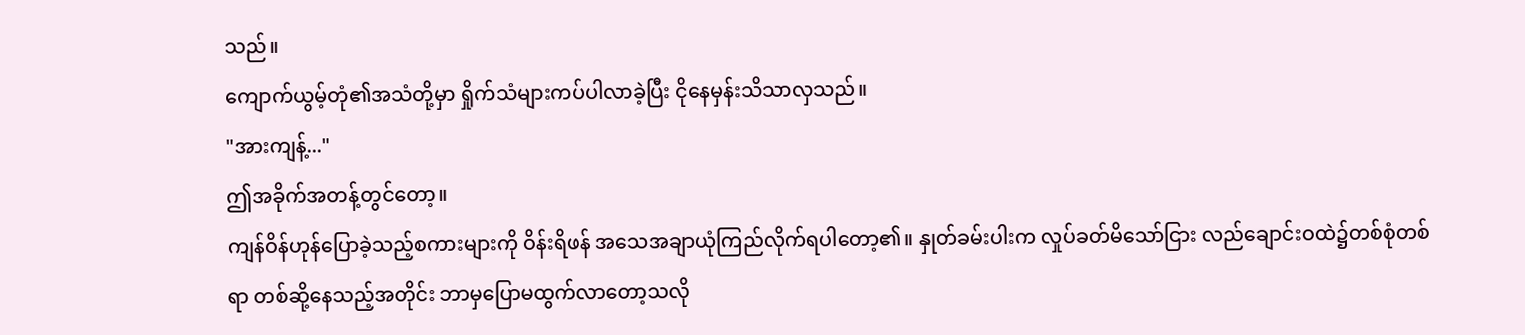သည်။
ကျောက်ယွမ့်တုံ၏အသံတို့မှာ ရှိုက်သံများကပ်ပါလာခဲ့ပြီး ငိုနေမှန်းသိသာလှသည်။
"အားကျန့်..."
ဤအခိုက်အတန့်တွင်တော့။
ကျန်ဝိန်ဟုန်ပြောခဲ့သည့်စကားများကို ဝိန်းရိဖန် အသေအချာယုံကြည်လိုက်ရပါတော့၏။ နှုတ်ခမ်းပါးက လှုပ်ခတ်မိသော်ငြား လည်ချောင်းဝထဲ၌တစ်စုံတစ်ရာ တစ်ဆို့နေသည့်အတိုင်း ဘာမှပြောမထွက်လာတော့သလို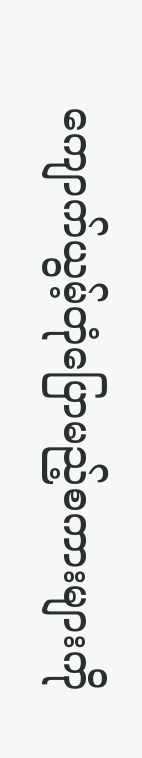ကျောက်ယွမ့်တုံပြောမည့်စကားများကို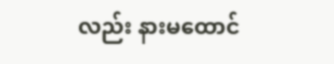လည်း နားမထောင်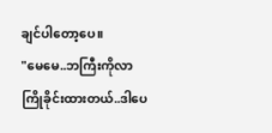ချင်ပါတော့ပေ။
"မေမေ..ဘကြီးကိုလာကြိုခိုင်းထားတယ်..ဒါပေ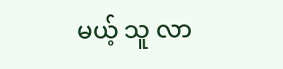မယ့် သူ လာ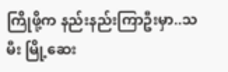ကြိုဖို့က နည်းနည်းကြာဦးမှာ..သမီး မြို့ဆေး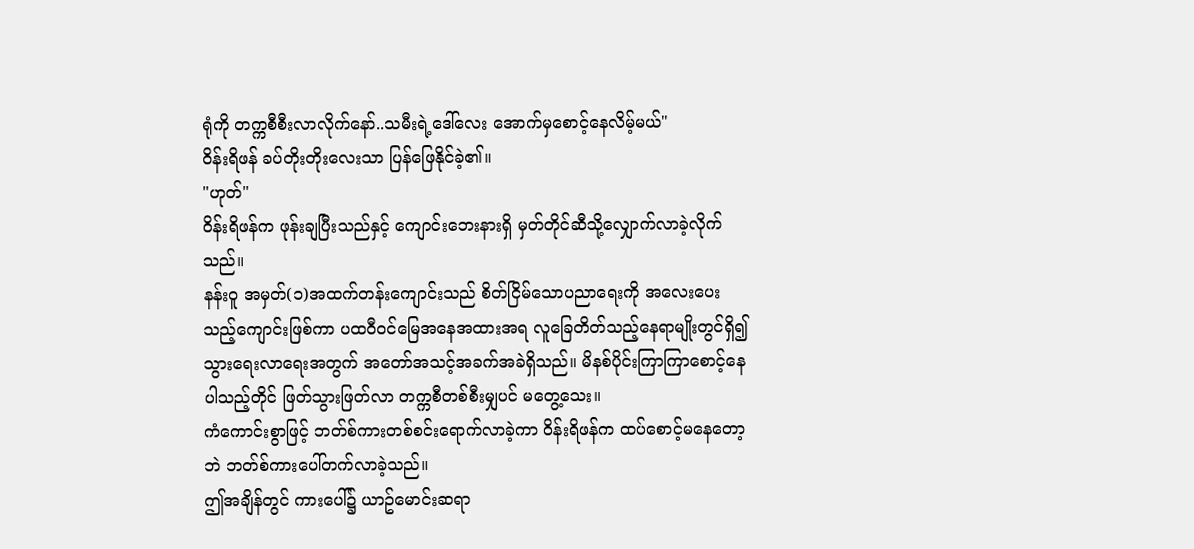ရုံကို တက္ကစီစီးလာလိုက်နော်..သမီးရဲ့ဒေါ်လေး အောက်မှစောင့်နေလိမ့်မယ်"
ဝိန်းရိဖန် ခပ်တိုးတိုးလေးသာ ပြန်ဖြေနိုင်ခဲ့၏။
"ဟုတ်"
ဝိန်းရိဖန်က ဖုန်းချပြီးသည်နှင့် ကျောင်းဘေးနားရှိ မှတ်တိုင်ဆီသို့လျှောက်လာခဲ့လိုက်သည်။
နန်းဝူ အမှတ်(၁)အထက်တန်းကျောင်းသည် စိတ်ငြိမ်သောပညာရေးကို အလေးပေးသည့်ကျောင်းဖြစ်ကာ ပထဝီဝင်မြေအနေအထားအရ လူခြေတိတ်သည့်နေရာမျိုးတွင်ရှိ၍ သွားရေးလာရေးအတွက် အတော်အသင့်အခက်အခဲရှိသည်။ မိနစ်ပိုင်းကြာကြာစောင့်နေပါသည့်တိုင် ဖြတ်သွားဖြတ်လာ တက္ကစီတစ်စီးမျှပင် မတွေ့သေး။
ကံကောင်းစွာဖြင့် ဘတ်စ်ကားတစ်စင်းရောက်လာခဲ့ကာ ဝိန်းရိဖန်က ထပ်စောင့်မနေတော့ဘဲ ဘတ်စ်ကားပေါ်တက်လာခဲ့သည်။
ဤအချိန်တွင် ကားပေါ်၌ ယာဥ်မောင်းဆရာ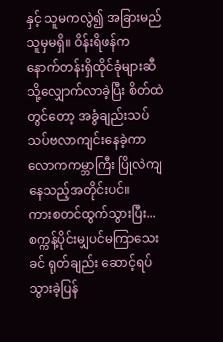နှင့် သူမကလွဲ၍ အခြားမည်သူမှမရှိ။ ဝိန်းရိဖန်က နောက်တန်းရှိထိုင်ခုံများဆီသို့လျှောက်လာခဲ့ပြီး စိတ်ထဲတွင်တော့ အခွံချည်းသပ်သပ်ဗလာကျင်းနေခဲ့ကာ လောကကမ္ဘာကြီး ပြိုလဲကျနေသည့်အတိုင်းပင်။
ကားစတင်ထွက်သွားပြီး...
စက္ကန့်ပိုင်းမျှပင်မကြာသေးခင် ရုတ်ချည်း ဆောင့်ရပ်သွားခဲ့ပြန်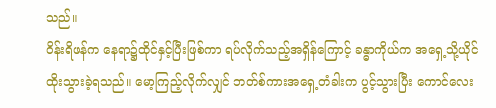သည်။
ဝိန်းရိဖန်က နေရာ၌ထိုင်နှင့်ပြီးဖြစ်ကာ ရပ်လိုက်သည့်အရှိန်ကြောင့် ခန္ဓာကိုယ်က အရှေ့သို့ယိုင်ထိုးသွားခဲ့ရသည်။ မော့ကြည့်လိုက်လျှင် ဘတ်စ်ကားအရှေ့တံခါးက ပွင့်သွားပြီး ကောင်လေး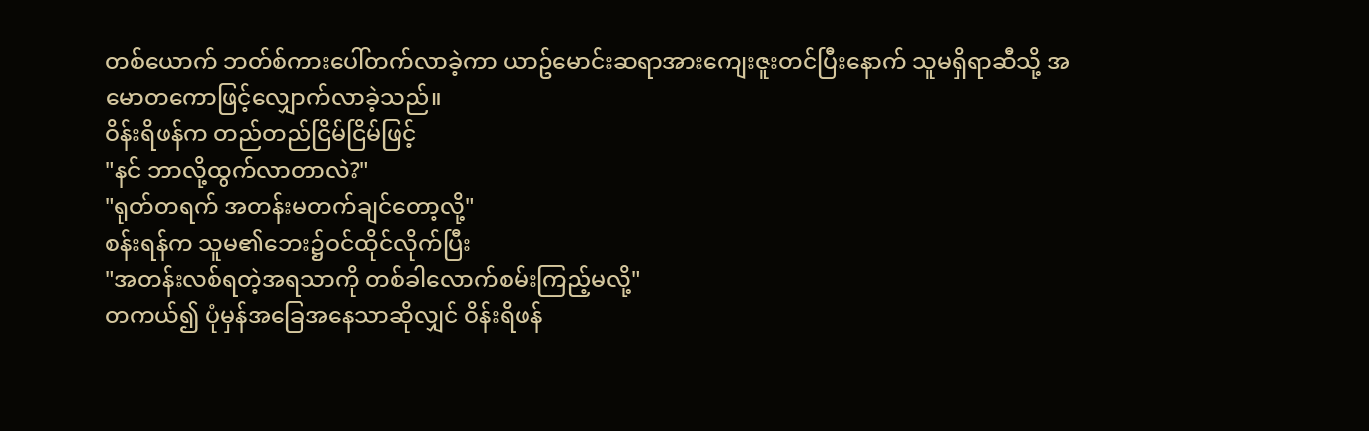တစ်ယောက် ဘတ်စ်ကားပေါ်တက်လာခဲ့ကာ ယာဥ်မောင်းဆရာအားကျေးဇူးတင်ပြီးနောက် သူမရှိရာဆီသို့ အမောတကောဖြင့်လျှောက်လာခဲ့သည်။
ဝိန်းရိဖန်က တည်တည်ငြိမ်ငြိမ်ဖြင့်
"နင် ဘာလို့ထွက်လာတာလဲ?"
"ရုတ်တရက် အတန်းမတက်ချင်တော့လို့"
စန်းရန်က သူမ၏ဘေး၌ဝင်ထိုင်လိုက်ပြီး
"အတန်းလစ်ရတဲ့အရသာကို တစ်ခါလောက်စမ်းကြည့်မလို့"
တကယ်၍ ပုံမှန်အခြေအနေသာဆိုလျှင် ဝိန်းရိဖန်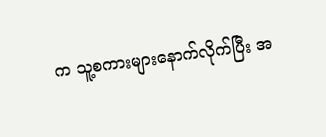က သူ့စကားများနောက်လိုက်ပြီး အ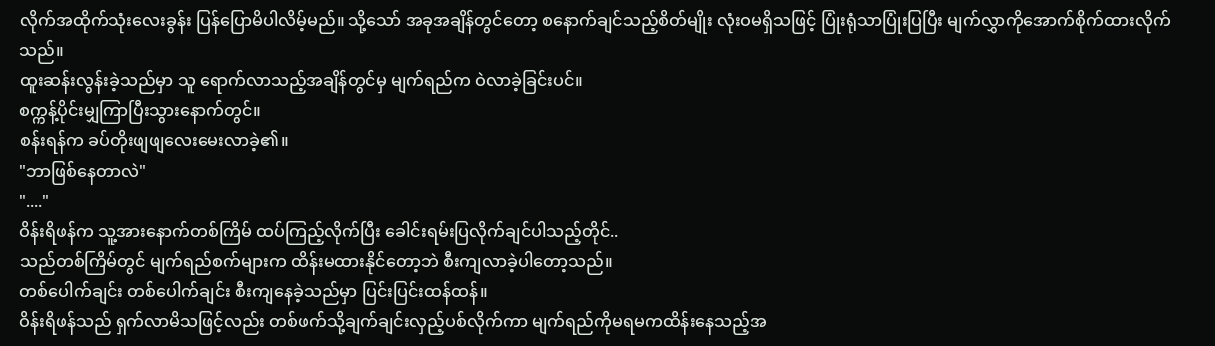လိုက်အထိုက်သုံးလေးခွန်း ပြန်ပြောမိပါလိမ့်မည်။ သို့သော် အခုအချိန်တွင်တော့ စနောက်ချင်သည့်စိတ်မျိုး လုံးဝမရှိသဖြင့် ပြုံးရုံသာပြုံးပြပြီး မျက်လွှာကိုအောက်စိုက်ထားလိုက်သည်။
ထူးဆန်းလွန်းခဲ့သည်မှာ သူ ရောက်လာသည့်အချိန်တွင်မှ မျက်ရည်က ဝဲလာခဲ့ခြင်းပင်။
စက္ကန့်ပိုင်းမျှကြာပြီးသွားနောက်တွင်။
စန်းရန်က ခပ်တိုးဖျဖျလေးမေးလာခဲ့၏။
"ဘာဖြစ်နေတာလဲ"
"...."
ဝိန်းရိဖန်က သူ့အားနောက်တစ်ကြိမ် ထပ်ကြည့်လိုက်ပြီး ခေါင်းရမ်းပြလိုက်ချင်ပါသည့်တိုင်..
သည်တစ်ကြိမ်တွင် မျက်ရည်စက်များက ထိန်းမထားနိုင်တော့ဘဲ စီးကျလာခဲ့ပါတော့သည်။
တစ်ပေါက်ချင်း တစ်ပေါက်ချင်း စီးကျနေခဲ့သည်မှာ ပြင်းပြင်းထန်ထန်။
ဝိန်းရိဖန်သည် ရှက်လာမိသဖြင့်လည်း တစ်ဖက်သို့ချက်ချင်းလှည့်ပစ်လိုက်ကာ မျက်ရည်ကိုမရမကထိန်းနေသည့်အ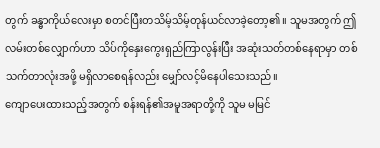တွက် ခန္ဓာကိုယ်လေးမှာ စတင်ပြီးတသိမ့်သိမ့်တုန်ယင်လာခဲ့တော့၏။ သူမအတွက် ဤလမ်းတစ်လျှောက်ဟာ သိပ်ကိုနှေးကွေးရှည်ကြာလွန်းပြီး အဆုံးသတ်တစ်နေရာမှာ တစ်သက်တာလုံးအဖို့ မရှိလာစေရန်လည်း မျှော်လင့်မိနေပါသေးသည်။
ကျောပေးထားသည့်အတွက် စန်းရန်၏အမူအရာတို့ကို သူမ မမြင်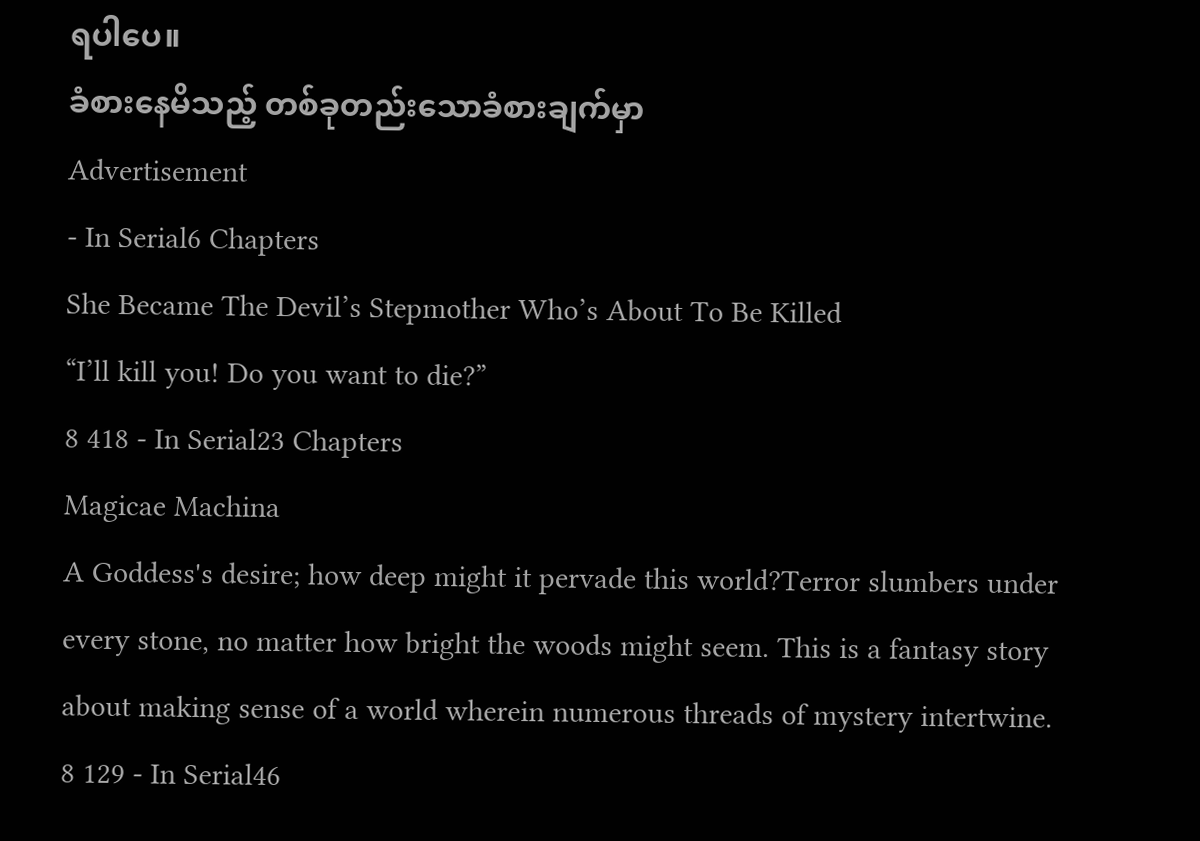ရပါပေ။
ခံစားနေမိသည့် တစ်ခုတည်းသောခံစားချက်မှာ
Advertisement
- In Serial6 Chapters
She Became The Devil’s Stepmother Who’s About To Be Killed
“I’ll kill you! Do you want to die?”
8 418 - In Serial23 Chapters
Magicae Machina
A Goddess's desire; how deep might it pervade this world?Terror slumbers under every stone, no matter how bright the woods might seem. This is a fantasy story about making sense of a world wherein numerous threads of mystery intertwine.
8 129 - In Serial46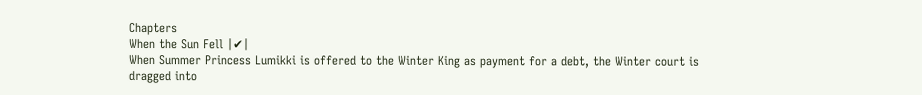Chapters
When the Sun Fell |✔|
When Summer Princess Lumikki is offered to the Winter King as payment for a debt, the Winter court is dragged into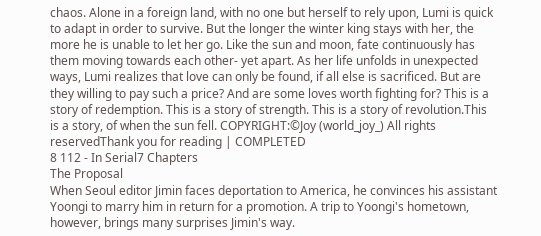chaos. Alone in a foreign land, with no one but herself to rely upon, Lumi is quick to adapt in order to survive. But the longer the winter king stays with her, the more he is unable to let her go. Like the sun and moon, fate continuously has them moving towards each other- yet apart. As her life unfolds in unexpected ways, Lumi realizes that love can only be found, if all else is sacrificed. But are they willing to pay such a price? And are some loves worth fighting for? This is a story of redemption. This is a story of strength. This is a story of revolution.This is a story, of when the sun fell. COPYRIGHT:©Joy (world_joy_) All rights reservedThank you for reading | COMPLETED
8 112 - In Serial7 Chapters
The Proposal
When Seoul editor Jimin faces deportation to America, he convinces his assistant Yoongi to marry him in return for a promotion. A trip to Yoongi's hometown, however, brings many surprises Jimin's way.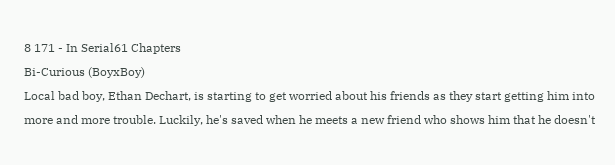8 171 - In Serial61 Chapters
Bi-Curious (BoyxBoy)
Local bad boy, Ethan Dechart, is starting to get worried about his friends as they start getting him into more and more trouble. Luckily, he's saved when he meets a new friend who shows him that he doesn't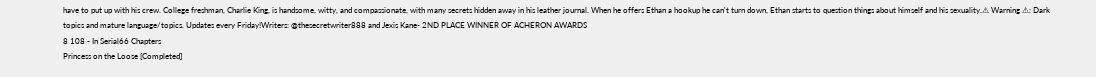have to put up with his crew. College freshman, Charlie King, is handsome, witty, and compassionate, with many secrets hidden away in his leather journal. When he offers Ethan a hookup he can't turn down, Ethan starts to question things about himself and his sexuality.⚠ Warning ⚠: Dark topics and mature language/topics. Updates every Friday!Writers: @thesecretwriter888 and Jexis Kane- 2ND PLACE WINNER OF ACHERON AWARDS
8 108 - In Serial66 Chapters
Princess on the Loose [Completed]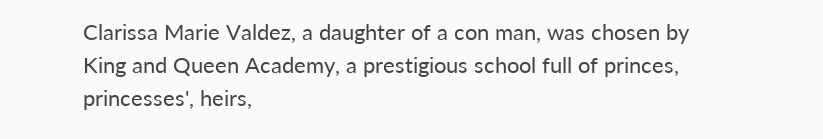Clarissa Marie Valdez, a daughter of a con man, was chosen by King and Queen Academy, a prestigious school full of princes, princesses', heirs,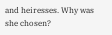and heiresses. Why was she chosen?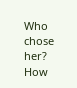Who chose her? How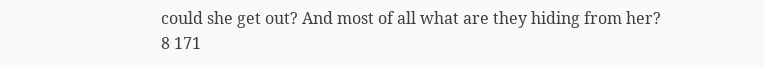could she get out? And most of all what are they hiding from her?
8 171